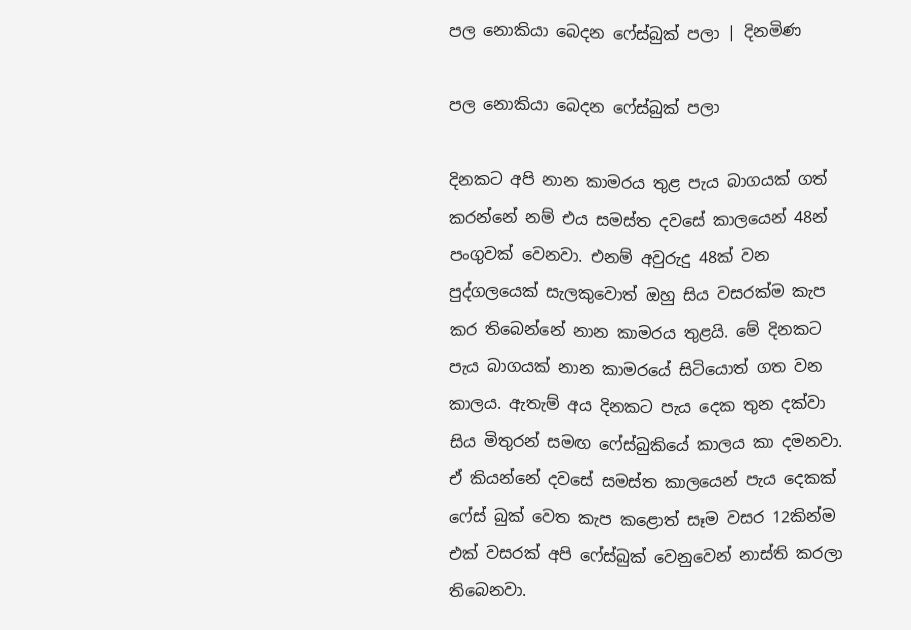පල නොකියා බෙදන ෆේස්බුක් පලා | දිනමිණ

පල නොකියා බෙදන ෆේස්බුක් පලා

දිනකට අපි නාන කාමරය තුළ පැය බාගයක් ගත් කරන්නේ නම් එය සමස්ත දවසේ කාලයෙන් 48න් පංගුවක් වෙනවා. එනම් අවුරුදු 48ක් වන පුද්ගලයෙක් සැලකුවොත් ඔහු සිය වසරක්ම කැප කර තිබෙන්නේ නාන කාමරය තුළයි. මේ දිනකට පැය බාගයක් නාන කාමරයේ සිටියොත් ගත වන කාලය. ඇතැම් අය දිනකට පැය දෙක තුන දක්වා සිය මිතුරන් සමඟ ෆේස්බුකියේ කාලය කා දමනවා. ඒ කියන්නේ දවසේ සමස්ත කාලයෙන් පැය දෙකක් ෆේස් බුක් වෙත කැප කළොත් සෑම වසර 12කින්ම එක් වසරක් අපි ෆේස්බුක් වෙනුවෙන් නාස්ති කරලා තිබෙනවා.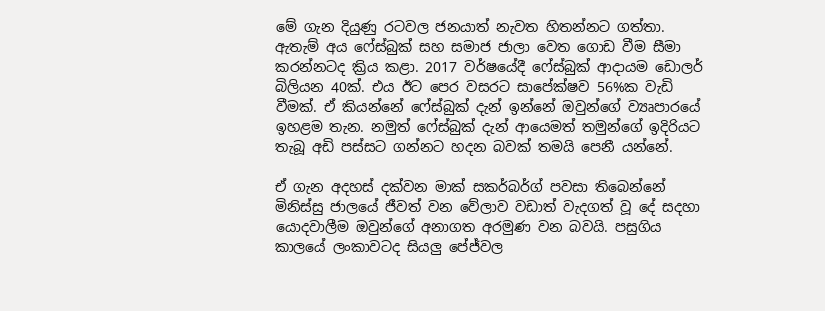මේ ගැන දියුණු රටවල ජනයාත් නැවත හිතන්නට ගත්තා. ඇතැම් අය ෆේස්බුක් සහ සමාජ ජාලා වෙත ගොඩ වීම සීමා කරන්නටද ක්‍රිය කළා. 2017 වර්ෂයේදී ෆේස්බුක් ආදායම ඩොලර් බිලියන 40ක්. එය ඊට පෙර වසරට සාපේක්ෂව 56%ක වැඩි වීමක්. ඒ කියන්නේ ෆේස්බුක් දැන් ඉන්නේ ඔවුන්ගේ ව්‍යෘපාරයේ ඉහළම තැන. නමුත් ෆේස්බුක් දැන් ආයෙමත් තමුන්ගේ ඉදිරියට තැබූ අඩි පස්සට ගන්නට හදන බවක් තමයි පෙනී යන්නේ.

ඒ ගැන අදහස් දක්වන මාක් සකර්බර්ග් පවසා තිබෙන්නේ මිනිස්සු ජාලයේ ජීවත් වන වේලාව වඩාත් වැදගත් වූ දේ සදහා යොදවාලීම ඔවුන්ගේ අනාගත අරමුණ වන බවයි. පසුගිය කාලයේ ලංකාවටද සියලු පේජ්වල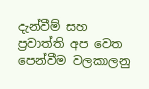දැන්වීම් සහ ප්‍රවාත්ති අප වෙත පෙන්වීම වලකාලනු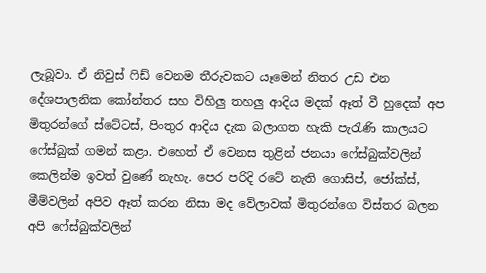ලැබූවා. ඒ නිවුස් ෆිඩ් වෙනම තීරුවකට යෑමෙන් නිතර උඩ එන දේශපාලනික කෝන්තර සහ විහිලු තහලු ආදිය මදක් ඈත් වී හුදෙක් අප මිතුරන්ගේ ස්ටේටස්, පිංතුර ආදිය දැක බලාගත හැකි පැ‍රැණි කාලයට ෆේස්බුක් ගමන් කළා. එහෙත් ඒ වෙනස තුළින් ජනයා ෆේස්බුක්වලින් කෙලින්ම ඉවත් වුණේ නැහැ. පෙර පරිදි රටේ නැති ගොසිප්, ජෝක්ස්, මීම්වලින් අපිව ඈත් කරන නිසා මද වේලාවක් මිතුරන්ගෙ විස්තර බලන අපි ෆේස්බුක්වලින්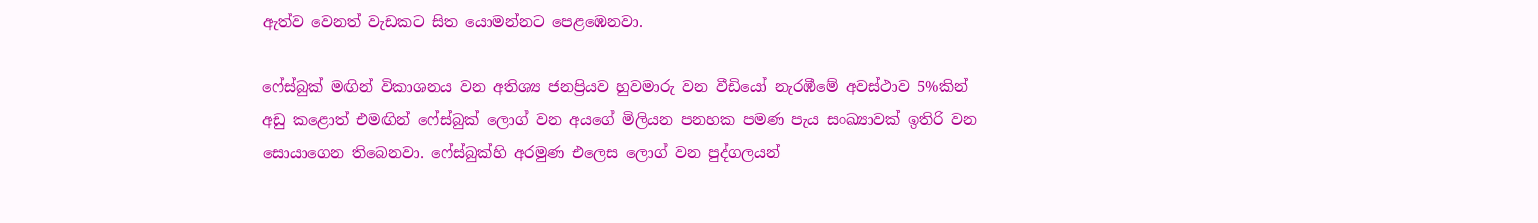ඇත්ව වෙනත් වැඩකට සිත යොමන්නට පෙළඹෙනවා.

ෆේස්බුක් මඟින් විකාශනය වන අතිශ්‍ය ජනප්‍රියව හුවමාරු වන වීඩියෝ නැරඹීමේ අවස්ථාව 5%කින් අඩු කළොත් එමඟින් ෆේස්බුක් ලොග් වන අයගේ මිලියන පනහක පමණ පැය සංඛ්‍යාවක් ඉතිරි වන සොයාගෙන තිබෙනවා. ෆේස්බුක්හි අරමුණ එලෙස ලොග් වන පුද්ගලයන්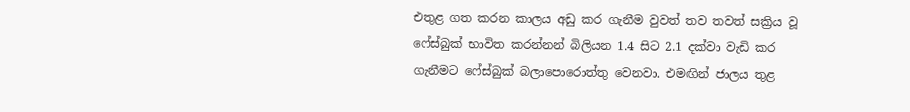එතුළ ගත කරන කාලය අඩු කර ගැනීම වුවත් තව තවත් සක්‍රිය වූ ෆේස්බුක් භාවිත කරන්නන් බිලියන 1.4 සිට 2.1 දක්වා වැඩි කර ගැනීමට ෆේස්බුක් බලාපොරොත්තු වෙනවා. එමඟින් ජාලය තුළ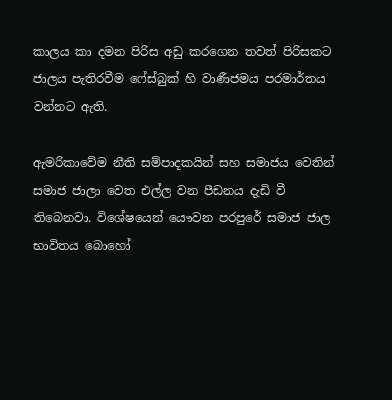කාලය කා දමන පිරිස අඩු කරගෙන තවත් පිරිසකට ජාලය පැතිරවීම ෆේස්බුක් හි වාණීජමය පරමාර්තය වන්නට ඇති.

ඇමරිකාවේම නීති සම්පාදකයින් සහ සමාජය වෙතින් සමාජ ජාලා වෙත එල්ල වන පීඩනය දැඩි වී තිබෙනවා. විශේෂයෙන් යෞවන පරපුරේ සමාජ ජාල භාවිතය බොහෝ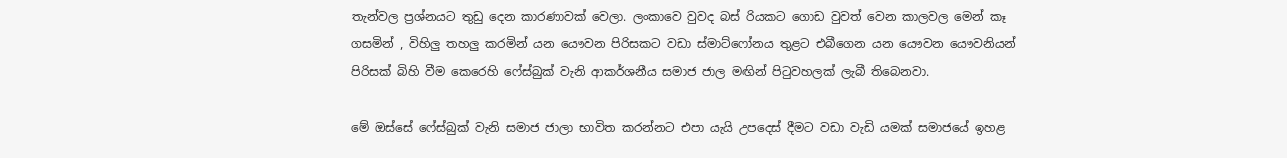තැන්වල ප්‍රශ්නයට තුඩු දෙන කාරණාවක් වෙලා. ලංකාවෙ වුවද බස් රියකට ගොඩ වුවත් වෙන කාලවල මෙන් කෑ ගසමින් , විහිලු තහලු කරමින් යන යෞවන පිරිසකට වඩා ස්මාට්ෆෝනය තුළට එබීගෙන යන යෞවන යෞවනියන් පිරිසක් බිහි වීම කෙරෙහි ෆේස්බුක් වැනි ආකර්ශනීය සමාජ ජාල මඟින් පිටුවහලක් ලැබී තිබෙනවා.

මේ ඔස්සේ ෆේස්බුක් වැනි සමාජ ජාලා භාවිත කරන්නට එපා යැයි උපදෙස් දීමට වඩා වැඩි යමක් සමාජයේ ඉහළ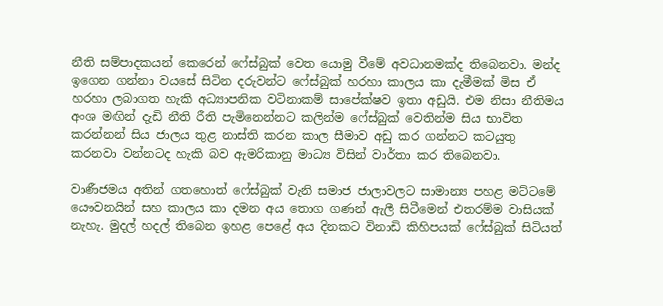නීති සම්පාදකයන් කෙරෙන් ෆේස්බුක් වෙත යොමු වීමේ අවධානමක්ද තිබෙනවා. මන්ද ඉගෙන ගන්නා වයසේ සිටින දරුවන්ට ෆේස්බුක් හරහා කාලය කා දැමීමක් මිස ඒ හරහා ලබාගත හැකි අධ්‍යාපනික වටිනාකම් සාපේක්ෂව ඉතා අඩුයි. එම නිසා නීතිමය අංශ මඟින් දැඩි නීති රීති පැමිනෙන්නට කලින්ම ෆේස්බුක් වෙතින්ම සිය භාවිත කරන්නන් සිය ජාලය තුළ නාස්ති කරන කාල සීමාව අඩු කර ගන්නට කටයුතු කරනවා වන්නටද හැකි බව ඇමරිකානු මාධ්‍ය විසින් වාර්තා කර තිබෙනවා.

වාණීජමය අතින් ගතහොත් ෆේස්බුක් වැනි සමාජ ජාලාවලට සාමාන්‍ය පහළ මට්ටමේ යෞවනයින් සහ කාලය කා දමන අය තොග ගණන් ඇලී සිටීමෙන් එතරම්ම වාසියක් නැහැ. මුදල් හදල් තිබෙන ඉහළ පෙළේ අය දිනකට විනාඩි කිහිපයක් ෆේස්බුක් සිටියත්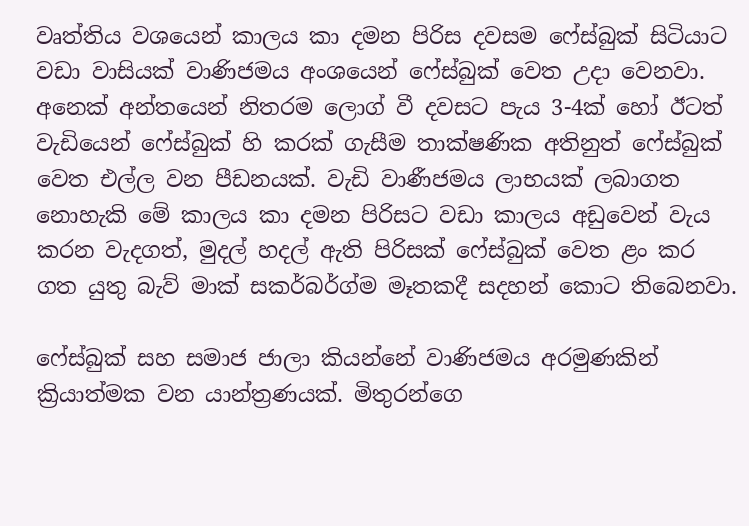වෘත්තිය වශයෙන් කාලය කා දමන පිරිස දවසම ෆේස්බුක් සිටියාට වඩා වාසියක් වාණිජමය අංශයෙන් ෆේස්බුක් වෙත උදා වෙනවා. අනෙක් අන්තයෙන් නිතරම ලොග් වී දවසට පැය 3-4ක් හෝ ඊටත් වැඩියෙන් ෆේස්බුක් හි කරක් ගැසීම තාක්ෂණික අතිනුත් ෆේස්බුක් වෙත එල්ල වන පීඩනයක්. වැඩි වාණීජමය ලාභයක් ලබාගත නොහැකි මේ කාලය කා දමන පිරිසට වඩා කාලය අඩුවෙන් වැය කරන වැදගත්, මුදල් හදල් ඇති පිරිසක් ෆේස්බුක් වෙත ළං කර ගත යුතු බැව් මාක් සකර්බර්ග්ම මෑතකදී සදහන් කොට තිබෙනවා.

ෆේස්බුක් සහ සමාජ ජාලා කියන්නේ වාණිජමය අරමුණකින් ක්‍රියාත්මක වන යාන්ත්‍රණයක්. මිතුරන්ගෙ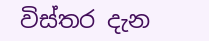විස්තර දැන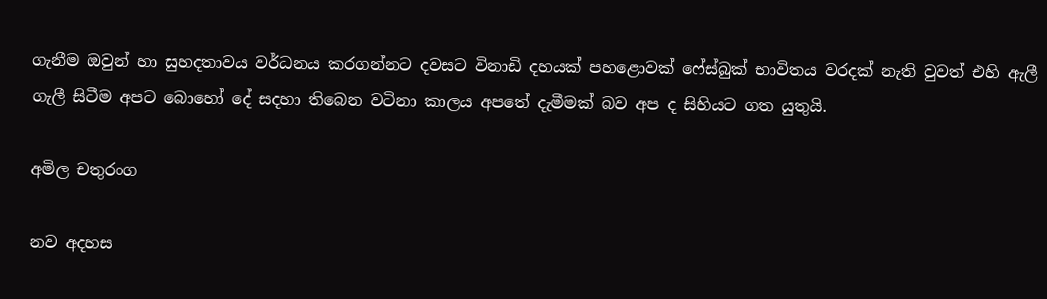ගැනීම ඔවුන් හා සුහදතාවය වර්ධනය කරගන්නට දවසට විනාඩි දහයක් පහළොවක් ෆේස්බුක් භාවිතය වරදක් නැති වුවත් එහි ඇලී ගැලී සිටීම අපට බොහෝ දේ සදහා තිබෙන වටිනා කාලය අපතේ දැමීමක් බව අප ද සිහියට ගත යුතුයි.

අමිල චතුරංග

නව අදහස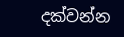දක්වන්න